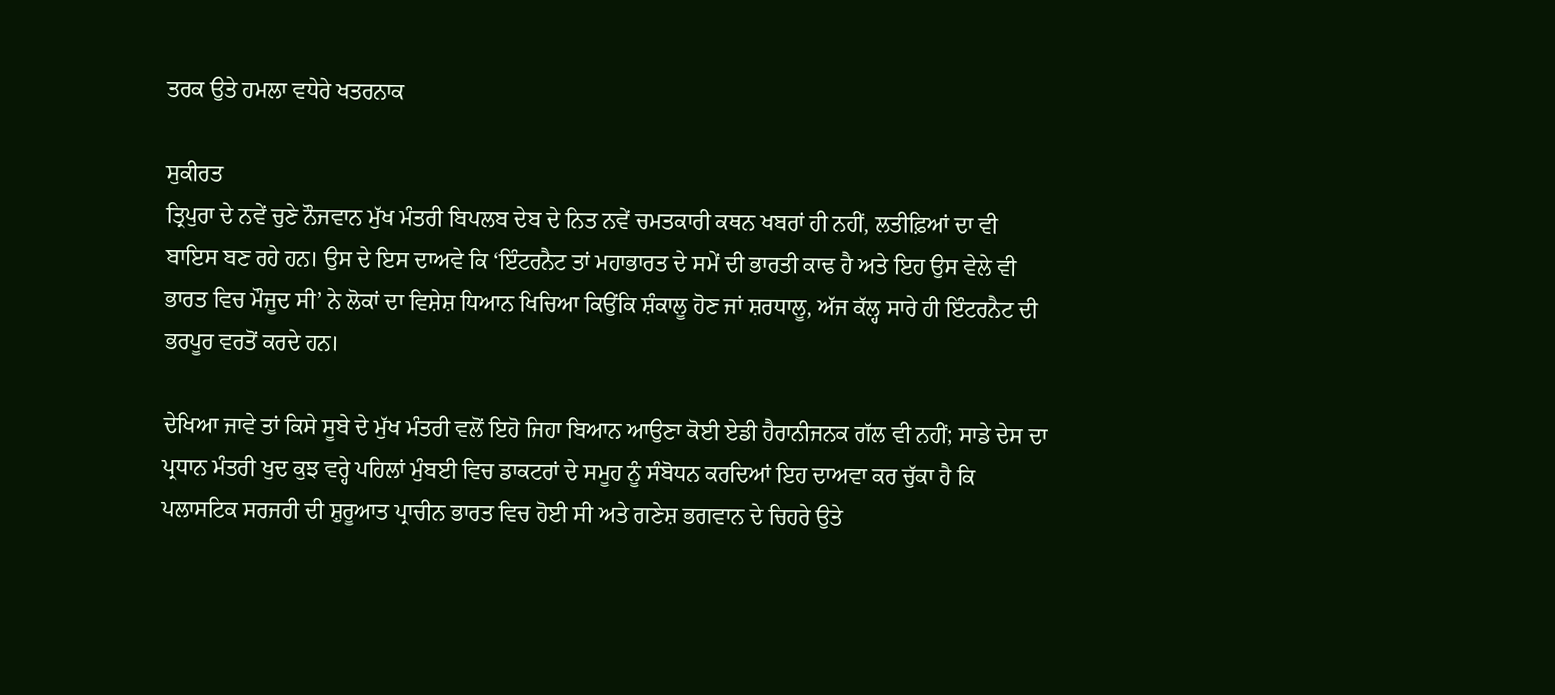ਤਰਕ ਉਤੇ ਹਮਲਾ ਵਧੇਰੇ ਖਤਰਨਾਕ

ਸੁਕੀਰਤ
ਤ੍ਰਿਪੁਰਾ ਦੇ ਨਵੇਂ ਚੁਣੇ ਨੌਜਵਾਨ ਮੁੱਖ ਮੰਤਰੀ ਬਿਪਲਬ ਦੇਬ ਦੇ ਨਿਤ ਨਵੇਂ ਚਮਤਕਾਰੀ ਕਥਨ ਖਬਰਾਂ ਹੀ ਨਹੀਂ, ਲਤੀਫ਼ਿਆਂ ਦਾ ਵੀ ਬਾਇਸ ਬਣ ਰਹੇ ਹਨ। ਉਸ ਦੇ ਇਸ ਦਾਅਵੇ ਕਿ ‘ਇੰਟਰਨੈਟ ਤਾਂ ਮਹਾਭਾਰਤ ਦੇ ਸਮੇਂ ਦੀ ਭਾਰਤੀ ਕਾਢ ਹੈ ਅਤੇ ਇਹ ਉਸ ਵੇਲੇ ਵੀ ਭਾਰਤ ਵਿਚ ਮੌਜੂਦ ਸੀ’ ਨੇ ਲੋਕਾਂ ਦਾ ਵਿਸ਼ੇਸ਼ ਧਿਆਨ ਖਿਚਿਆ ਕਿਉਂਕਿ ਸ਼ੰਕਾਲੂ ਹੋਣ ਜਾਂ ਸ਼ਰਧਾਲੂ, ਅੱਜ ਕੱਲ੍ਹ ਸਾਰੇ ਹੀ ਇੰਟਰਨੈਟ ਦੀ ਭਰਪੂਰ ਵਰਤੋਂ ਕਰਦੇ ਹਨ।

ਦੇਖਿਆ ਜਾਵੇ ਤਾਂ ਕਿਸੇ ਸੂਬੇ ਦੇ ਮੁੱਖ ਮੰਤਰੀ ਵਲੋਂ ਇਹੋ ਜਿਹਾ ਬਿਆਨ ਆਉਣਾ ਕੋਈ ਏਡੀ ਹੈਰਾਨੀਜਨਕ ਗੱਲ ਵੀ ਨਹੀਂ; ਸਾਡੇ ਦੇਸ ਦਾ ਪ੍ਰਧਾਨ ਮੰਤਰੀ ਖੁਦ ਕੁਝ ਵਰ੍ਹੇ ਪਹਿਲਾਂ ਮੁੰਬਈ ਵਿਚ ਡਾਕਟਰਾਂ ਦੇ ਸਮੂਹ ਨੂੰ ਸੰਬੋਧਨ ਕਰਦਿਆਂ ਇਹ ਦਾਅਵਾ ਕਰ ਚੁੱਕਾ ਹੈ ਕਿ ਪਲਾਸਟਿਕ ਸਰਜਰੀ ਦੀ ਸ਼ੁਰੂਆਤ ਪ੍ਰਾਚੀਨ ਭਾਰਤ ਵਿਚ ਹੋਈ ਸੀ ਅਤੇ ਗਣੇਸ਼ ਭਗਵਾਨ ਦੇ ਚਿਹਰੇ ਉਤੇ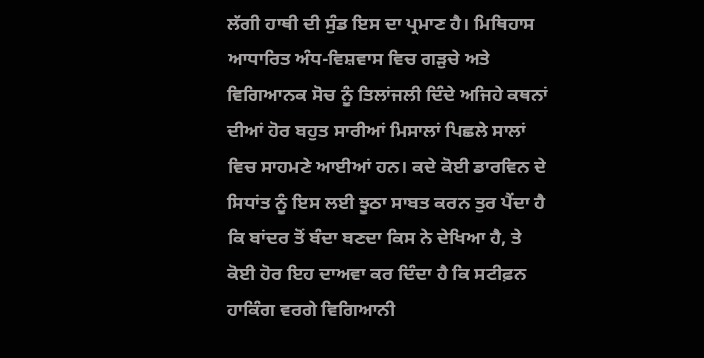ਲੱਗੀ ਹਾਥੀ ਦੀ ਸੁੰਡ ਇਸ ਦਾ ਪ੍ਰਮਾਣ ਹੈ। ਮਿਥਿਹਾਸ ਆਧਾਰਿਤ ਅੰਧ-ਵਿਸ਼ਵਾਸ ਵਿਚ ਗੜੁਚੇ ਅਤੇ ਵਿਗਿਆਨਕ ਸੋਚ ਨੂੰ ਤਿਲਾਂਜਲੀ ਦਿੰਦੇ ਅਜਿਹੇ ਕਥਨਾਂ ਦੀਆਂ ਹੋਰ ਬਹੁਤ ਸਾਰੀਆਂ ਮਿਸਾਲਾਂ ਪਿਛਲੇ ਸਾਲਾਂ ਵਿਚ ਸਾਹਮਣੇ ਆਈਆਂ ਹਨ। ਕਦੇ ਕੋਈ ਡਾਰਵਿਨ ਦੇ ਸਿਧਾਂਤ ਨੂੰ ਇਸ ਲਈ ਝੂਠਾ ਸਾਬਤ ਕਰਨ ਤੁਰ ਪੈਂਦਾ ਹੈ ਕਿ ਬਾਂਦਰ ਤੋਂ ਬੰਦਾ ਬਣਦਾ ਕਿਸ ਨੇ ਦੇਖਿਆ ਹੈ, ਤੇ ਕੋਈ ਹੋਰ ਇਹ ਦਾਅਵਾ ਕਰ ਦਿੰਦਾ ਹੈ ਕਿ ਸਟੀਫ਼ਨ ਹਾਕਿੰਗ ਵਰਗੇ ਵਿਗਿਆਨੀ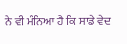ਨੇ ਵੀ ਮੰਨਿਆ ਹੈ ਕਿ ਸਾਡੇ ਵੇਦ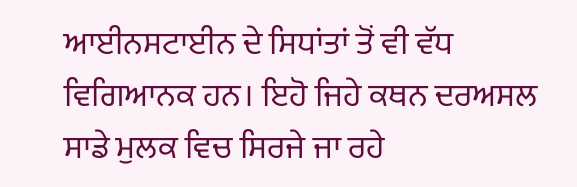ਆਈਨਸਟਾਈਨ ਦੇ ਸਿਧਾਂਤਾਂ ਤੋਂ ਵੀ ਵੱਧ ਵਿਗਿਆਨਕ ਹਨ। ਇਹੋ ਜਿਹੇ ਕਥਨ ਦਰਅਸਲ ਸਾਡੇ ਮੁਲਕ ਵਿਚ ਸਿਰਜੇ ਜਾ ਰਹੇ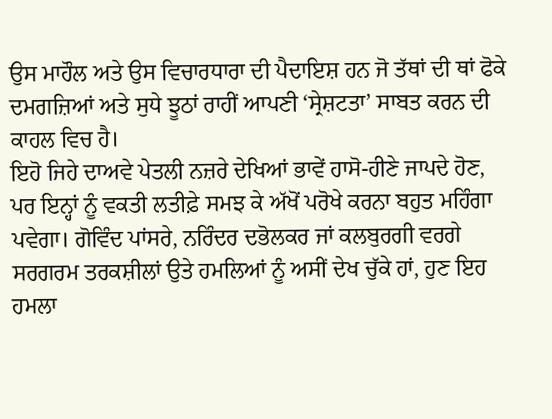ਉਸ ਮਾਹੌਲ ਅਤੇ ਉਸ ਵਿਚਾਰਧਾਰਾ ਦੀ ਪੈਦਾਇਸ਼ ਹਨ ਜੋ ਤੱਥਾਂ ਦੀ ਥਾਂ ਫੋਕੇ ਦਮਗਜ਼ਿਆਂ ਅਤੇ ਸੁਧੇ ਝੂਠਾਂ ਰਾਹੀਂ ਆਪਣੀ ‘ਸ੍ਰੇਸ਼ਟਤਾ’ ਸਾਬਤ ਕਰਨ ਦੀ ਕਾਹਲ ਵਿਚ ਹੈ।
ਇਹੋ ਜਿਹੇ ਦਾਅਵੇ ਪੇਤਲੀ ਨਜ਼ਰੇ ਦੇਖਿਆਂ ਭਾਵੇਂ ਹਾਸੋ-ਹੀਣੇ ਜਾਪਦੇ ਹੋਣ, ਪਰ ਇਨ੍ਹਾਂ ਨੂੰ ਵਕਤੀ ਲਤੀਫ਼ੇ ਸਮਝ ਕੇ ਅੱਖੋਂ ਪਰੋਖੇ ਕਰਨਾ ਬਹੁਤ ਮਹਿੰਗਾ ਪਵੇਗਾ। ਗੋਵਿੰਦ ਪਾਂਸਰੇ, ਨਰਿੰਦਰ ਦਭੋਲਕਰ ਜਾਂ ਕਲਬੁਰਗੀ ਵਰਗੇ ਸਰਗਰਮ ਤਰਕਸ਼ੀਲਾਂ ਉਤੇ ਹਮਲਿਆਂ ਨੂੰ ਅਸੀਂ ਦੇਖ ਚੁੱਕੇ ਹਾਂ, ਹੁਣ ਇਹ ਹਮਲਾ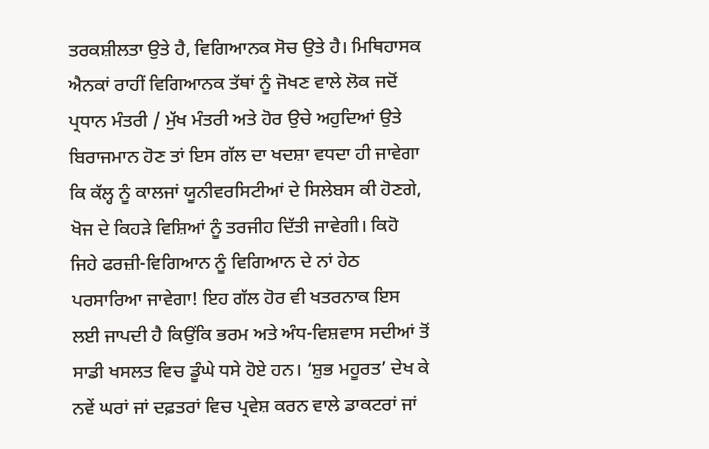ਤਰਕਸ਼ੀਲਤਾ ਉਤੇ ਹੈ, ਵਿਗਿਆਨਕ ਸੋਚ ਉਤੇ ਹੈ। ਮਿਥਿਹਾਸਕ ਐਨਕਾਂ ਰਾਹੀਂ ਵਿਗਿਆਨਕ ਤੱਥਾਂ ਨੂੰ ਜੋਖਣ ਵਾਲੇ ਲੋਕ ਜਦੋਂ ਪ੍ਰਧਾਨ ਮੰਤਰੀ / ਮੁੱਖ ਮੰਤਰੀ ਅਤੇ ਹੋਰ ਉਚੇ ਅਹੁਦਿਆਂ ਉਤੇ ਬਿਰਾਜਮਾਨ ਹੋਣ ਤਾਂ ਇਸ ਗੱਲ ਦਾ ਖਦਸ਼ਾ ਵਧਦਾ ਹੀ ਜਾਵੇਗਾ ਕਿ ਕੱਲ੍ਹ ਨੂੰ ਕਾਲਜਾਂ ਯੂਨੀਵਰਸਿਟੀਆਂ ਦੇ ਸਿਲੇਬਸ ਕੀ ਹੋਣਗੇ, ਖੋਜ ਦੇ ਕਿਹੜੇ ਵਿਸ਼ਿਆਂ ਨੂੰ ਤਰਜੀਹ ਦਿੱਤੀ ਜਾਵੇਗੀ। ਕਿਹੋ ਜਿਹੇ ਫਰਜ਼ੀ-ਵਿਗਿਆਨ ਨੂੰ ਵਿਗਿਆਨ ਦੇ ਨਾਂ ਹੇਠ ਪਰਸਾਰਿਆ ਜਾਵੇਗਾ! ਇਹ ਗੱਲ ਹੋਰ ਵੀ ਖਤਰਨਾਕ ਇਸ ਲਈ ਜਾਪਦੀ ਹੈ ਕਿਉਂਕਿ ਭਰਮ ਅਤੇ ਅੰਧ-ਵਿਸ਼ਵਾਸ ਸਦੀਆਂ ਤੋਂ ਸਾਡੀ ਖਸਲਤ ਵਿਚ ਡੂੰਘੇ ਧਸੇ ਹੋਏ ਹਨ। ‘ਸ਼ੁਭ ਮਹੂਰਤ’ ਦੇਖ ਕੇ ਨਵੇਂ ਘਰਾਂ ਜਾਂ ਦਫ਼ਤਰਾਂ ਵਿਚ ਪ੍ਰਵੇਸ਼ ਕਰਨ ਵਾਲੇ ਡਾਕਟਰਾਂ ਜਾਂ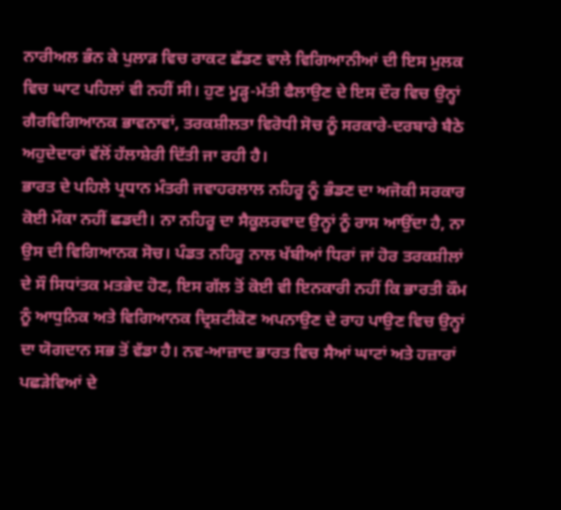ਨਾਰੀਅਲ ਭੰਨ ਕੇ ਪੁਲਾੜ ਵਿਚ ਰਾਕਟ ਛੱਡਣ ਵਾਲੇ ਵਿਗਿਆਨੀਆਂ ਦੀ ਇਸ ਮੁਲਕ ਵਿਚ ਘਾਟ ਪਹਿਲਾਂ ਵੀ ਨਹੀਂ ਸੀ। ਹੁਣ ਮੂੜ੍ਹ-ਮੱਤੀ ਫੈਲਾਉਣ ਦੇ ਇਸ ਦੌਰ ਵਿਚ ਉਨ੍ਹਾਂ ਗੈਰਵਿਗਿਆਨਕ ਭਾਵਨਾਵਾਂ, ਤਰਕਸ਼ੀਲਤਾ ਵਿਰੋਧੀ ਸੋਚ ਨੂੰ ਸਰਕਾਰੇ-ਦਰਬਾਰੇ ਬੈਠੇ ਅਹੁਦੇਦਾਰਾਂ ਵੱਲੋਂ ਹੱਲਾਸ਼ੇਰੀ ਦਿੱਤੀ ਜਾ ਰਹੀ ਹੈ।
ਭਾਰਤ ਦੇ ਪਹਿਲੇ ਪ੍ਰਧਾਨ ਮੰਤਰੀ ਜਵਾਹਰਲਾਲ ਨਹਿਰੂ ਨੂੰ ਭੰਡਣ ਦਾ ਅਜੋਕੀ ਸਰਕਾਰ ਕੋਈ ਮੌਕਾ ਨਹੀਂ ਛਡਦੀ। ਨਾ ਨਹਿਰੂ ਦਾ ਸੈਕੂਲਰਵਾਦ ਉਨ੍ਹਾਂ ਨੂੰ ਰਾਸ ਆਉਂਦਾ ਹੈ, ਨਾ ਉਸ ਦੀ ਵਿਗਿਆਨਕ ਸੋਚ। ਪੰਡਤ ਨਹਿਰੂ ਨਾਲ ਖੱਬੀਆਂ ਧਿਰਾਂ ਜਾਂ ਹੋਰ ਤਰਕਸ਼ੀਲਾਂ ਦੇ ਸੌ ਸਿਧਾਂਤਕ ਮਤਭੇਦ ਹੋਣ, ਇਸ ਗੱਲ ਤੋਂ ਕੋਈ ਵੀ ਇਨਕਾਰੀ ਨਹੀਂ ਕਿ ਭਾਰਤੀ ਕੌਮ ਨੂੰ ਆਧੁਨਿਕ ਅਤੇ ਵਿਗਿਆਨਕ ਦ੍ਰਿਸ਼ਟੀਕੋਣ ਅਪਨਾਉਣ ਦੇ ਰਾਹ ਪਾਉਣ ਵਿਚ ਉਨ੍ਹਾਂ ਦਾ ਯੋਗਦਾਨ ਸਭ ਤੋਂ ਵੱਡਾ ਹੈ। ਨਵ-ਆਜ਼ਾਦ ਭਾਰਤ ਵਿਚ ਸੈਆਂ ਘਾਟਾਂ ਅਤੇ ਹਜ਼ਾਰਾਂ ਪਛੜੇਵਿਆਂ ਦੇ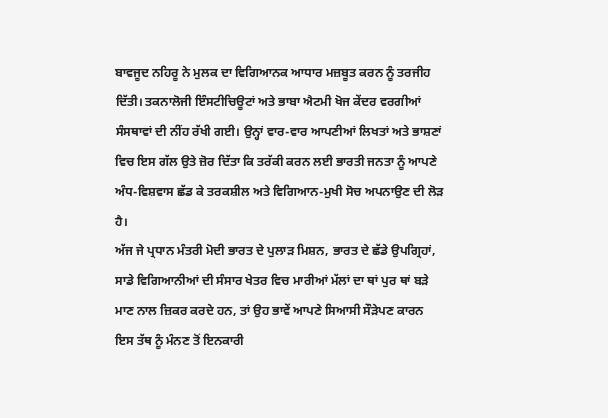ਬਾਵਜੂਦ ਨਹਿਰੂ ਨੇ ਮੁਲਕ ਦਾ ਵਿਗਿਆਨਕ ਆਧਾਰ ਮਜ਼ਬੂਤ ਕਰਨ ਨੂੰ ਤਰਜੀਹ ਦਿੱਤੀ। ਤਕਨਾਲੋਜੀ ਇੰਸਟੀਚਿਊਟਾਂ ਅਤੇ ਭਾਬਾ ਐਟਮੀ ਖੋਜ ਕੇਂਦਰ ਵਰਗੀਆਂ ਸੰਸਥਾਵਾਂ ਦੀ ਨੀਂਹ ਰੱਖੀ ਗਈ। ਉਨ੍ਹਾਂ ਵਾਰ-ਵਾਰ ਆਪਣੀਆਂ ਲਿਖਤਾਂ ਅਤੇ ਭਾਸ਼ਣਾਂ ਵਿਚ ਇਸ ਗੱਲ ਉਤੇ ਜ਼ੋਰ ਦਿੱਤਾ ਕਿ ਤਰੱਕੀ ਕਰਨ ਲਈ ਭਾਰਤੀ ਜਨਤਾ ਨੂੰ ਆਪਣੇ ਅੰਧ-ਵਿਸ਼ਵਾਸ ਛੱਡ ਕੇ ਤਰਕਸ਼ੀਲ ਅਤੇ ਵਿਗਿਆਨ-ਮੁਖੀ ਸੋਚ ਅਪਨਾਉਣ ਦੀ ਲੋੜ ਹੈ।
ਅੱਜ ਜੇ ਪ੍ਰਧਾਨ ਮੰਤਰੀ ਮੋਦੀ ਭਾਰਤ ਦੇ ਪੁਲਾੜ ਮਿਸ਼ਨ, ਭਾਰਤ ਦੇ ਛੱਡੇ ਉਪਗ੍ਰਿਹਾਂ, ਸਾਡੇ ਵਿਗਿਆਨੀਆਂ ਦੀ ਸੰਸਾਰ ਖੇਤਰ ਵਿਚ ਮਾਰੀਆਂ ਮੱਲਾਂ ਦਾ ਥਾਂ ਪੁਰ ਥਾਂ ਬੜੇ ਮਾਣ ਨਾਲ ਜ਼ਿਕਰ ਕਰਦੇ ਹਨ, ਤਾਂ ਉਹ ਭਾਵੇਂ ਆਪਣੇ ਸਿਆਸੀ ਸੌੜੇਪਣ ਕਾਰਨ ਇਸ ਤੱਥ ਨੂੰ ਮੰਨਣ ਤੋਂ ਇਨਕਾਰੀ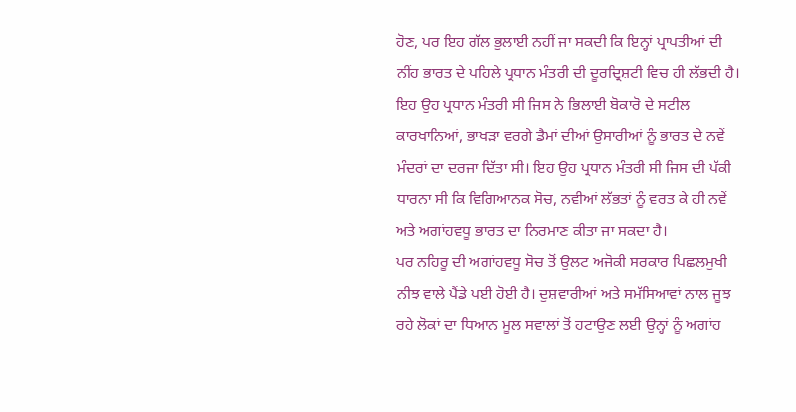ਹੋਣ, ਪਰ ਇਹ ਗੱਲ ਭੁਲਾਈ ਨਹੀਂ ਜਾ ਸਕਦੀ ਕਿ ਇਨ੍ਹਾਂ ਪ੍ਰਾਪਤੀਆਂ ਦੀ ਨੀਂਹ ਭਾਰਤ ਦੇ ਪਹਿਲੇ ਪ੍ਰਧਾਨ ਮੰਤਰੀ ਦੀ ਦੂਰਦ੍ਰਿਸ਼ਟੀ ਵਿਚ ਹੀ ਲੱਭਦੀ ਹੈ। ਇਹ ਉਹ ਪ੍ਰਧਾਨ ਮੰਤਰੀ ਸੀ ਜਿਸ ਨੇ ਭਿਲਾਈ ਬੋਕਾਰੋ ਦੇ ਸਟੀਲ ਕਾਰਖਾਨਿਆਂ, ਭਾਖੜਾ ਵਰਗੇ ਡੈਮਾਂ ਦੀਆਂ ਉਸਾਰੀਆਂ ਨੂੰ ਭਾਰਤ ਦੇ ਨਵੇਂ ਮੰਦਰਾਂ ਦਾ ਦਰਜਾ ਦਿੱਤਾ ਸੀ। ਇਹ ਉਹ ਪ੍ਰਧਾਨ ਮੰਤਰੀ ਸੀ ਜਿਸ ਦੀ ਪੱਕੀ ਧਾਰਨਾ ਸੀ ਕਿ ਵਿਗਿਆਨਕ ਸੋਚ, ਨਵੀਆਂ ਲੱਭਤਾਂ ਨੂੰ ਵਰਤ ਕੇ ਹੀ ਨਵੇਂ ਅਤੇ ਅਗਾਂਹਵਧੂ ਭਾਰਤ ਦਾ ਨਿਰਮਾਣ ਕੀਤਾ ਜਾ ਸਕਦਾ ਹੈ।
ਪਰ ਨਹਿਰੂ ਦੀ ਅਗਾਂਹਵਧੂ ਸੋਚ ਤੋਂ ਉਲਟ ਅਜੋਕੀ ਸਰਕਾਰ ਪਿਛਲਮੁਖੀ ਨੀਝ ਵਾਲੇ ਪੈਂਡੇ ਪਈ ਹੋਈ ਹੈ। ਦੁਸ਼ਵਾਰੀਆਂ ਅਤੇ ਸਮੱਸਿਆਵਾਂ ਨਾਲ ਜੂਝ ਰਹੇ ਲੋਕਾਂ ਦਾ ਧਿਆਨ ਮੂਲ ਸਵਾਲਾਂ ਤੋਂ ਹਟਾਉਣ ਲਈ ਉਨ੍ਹਾਂ ਨੂੰ ਅਗਾਂਹ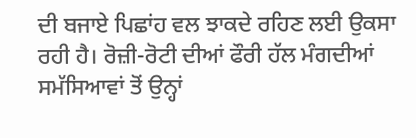ਦੀ ਬਜਾਏ ਪਿਛਾਂਹ ਵਲ ਝਾਕਦੇ ਰਹਿਣ ਲਈ ਉਕਸਾ ਰਹੀ ਹੈ। ਰੋਜ਼ੀ-ਰੋਟੀ ਦੀਆਂ ਫੌਰੀ ਹੱਲ ਮੰਗਦੀਆਂ ਸਮੱਸਿਆਵਾਂ ਤੋਂ ਉਨ੍ਹਾਂ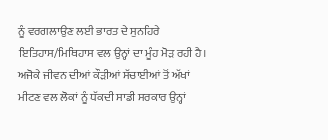ਨੂੰ ਵਰਗਲਾਉਣ ਲਈ ਭਾਰਤ ਦੇ ਸੁਨਹਿਰੇ ਇਤਿਹਾਸ/ਮਿਥਿਹਾਸ ਵਲ ਉਨ੍ਹਾਂ ਦਾ ਮੂੰਹ ਮੋੜ ਰਹੀ ਹੈ। ਅਜੋਕੇ ਜੀਵਨ ਦੀਆਂ ਕੌੜੀਆਂ ਸੱਚਾਈਆਂ ਤੋਂ ਅੱਖਾਂ ਮੀਟਣ ਵਲ ਲੋਕਾਂ ਨੂੰ ਧੱਕਦੀ ਸਾਡੀ ਸਰਕਾਰ ਉਨ੍ਹਾਂ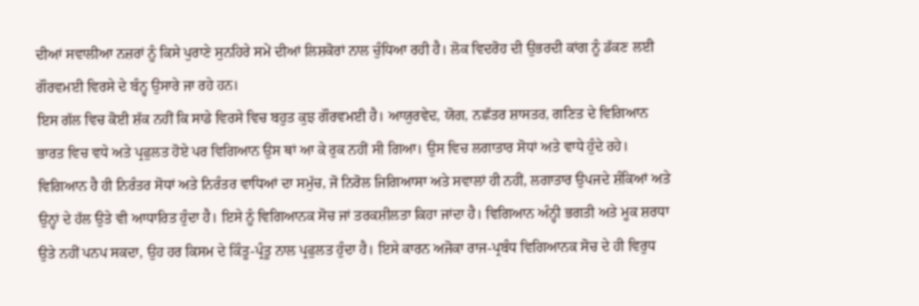ਦੀਆਂ ਸਵਾਲੀਆ ਨਜ਼ਰਾਂ ਨੂੰ ਕਿਸੇ ਪੁਰਾਣੇ ਸੁਨਹਿਰੇ ਸਮੇਂ ਦੀਆਂ ਲਿਸ਼ਕੋਰਾਂ ਨਾਲ ਚੁੰਧਿਆ ਰਹੀ ਹੈ। ਲੋਕ ਵਿਦਰੋਹ ਦੀ ਉਭਰਦੀ ਕਾਂਗ ਨੂੰ ਡੱਕਣ ਲਈ ਗੌਰਵਮਈ ਵਿਰਸੇ ਦੇ ਬੰਨ੍ਹ ਉਸਾਰੇ ਜਾ ਰਹੇ ਹਨ।
ਇਸ ਗੱਲ ਵਿਚ ਕੋਈ ਸ਼ੱਕ ਨਹੀਂ ਕਿ ਸਾਡੇ ਵਿਰਸੇ ਵਿਚ ਬਹੁਤ ਕੁਝ ਗੌਰਵਮਈ ਹੈ। ਆਯੁਰਵੇਦ, ਯੋਗ, ਨਛੱਤਰ ਸ਼ਾਸਤਰ, ਗਣਿਤ ਦੇ ਵਿਗਿਆਨ ਭਾਰਤ ਵਿਚ ਵਧੇ ਅਤੇ ਪ੍ਰਫੁਲਤ ਹੋਏ ਪਰ ਵਿਗਿਆਨ ਉਸ ਥਾਂ ਆ ਕੇ ਰੁਕ ਨਹੀਂ ਸੀ ਗਿਆ। ਉਸ ਵਿਚ ਲਗਾਤਾਰ ਸੋਧਾਂ ਅਤੇ ਵਾਧੇ ਹੁੰਦੇ ਰਹੇ। ਵਿਗਿਆਨ ਹੈ ਹੀ ਨਿਰੰਤਰ ਸੋਧਾਂ ਅਤੇ ਨਿਰੰਤਰ ਵਾਧਿਆਂ ਦਾ ਸਮੁੱਚ, ਜੋ ਨਿਰੋਲ ਜਿਗਿਆਸਾ ਅਤੇ ਸਵਾਲਾਂ ਹੀ ਨਹੀਂ, ਲਗਾਤਾਰ ਉਪਜਦੇ ਸ਼ੰਕਿਆਂ ਅਤੇ ਉਨ੍ਹਾਂ ਦੇ ਹੱਲ ਉਤੇ ਵੀ ਆਧਾਰਿਤ ਹੁੰਦਾ ਹੈ। ਇਸੇ ਨੂੰ ਵਿਗਿਆਨਕ ਸੋਚ ਜਾਂ ਤਰਕਸ਼ੀਲਤਾ ਕਿਹਾ ਜਾਂਦਾ ਹੈ। ਵਿਗਿਆਨ ਅੰਨ੍ਹੀ ਭਗਤੀ ਅਤੇ ਮੂਕ ਸ਼ਰਧਾ ਉਤੇ ਨਹੀਂ ਪਨਪ ਸਕਦਾ, ਉਹ ਹਰ ਕਿਸਮ ਦੇ ਕਿੰਤੂ-ਪ੍ਰੰਤੂ ਨਾਲ ਪ੍ਰਫੁਲਤ ਹੁੰਦਾ ਹੈ। ਇਸੇ ਕਾਰਨ ਅਜੋਕਾ ਰਾਜ-ਪ੍ਰਬੰਧ ਵਿਗਿਆਨਕ ਸੋਚ ਦੇ ਹੀ ਵਿਰੁਧ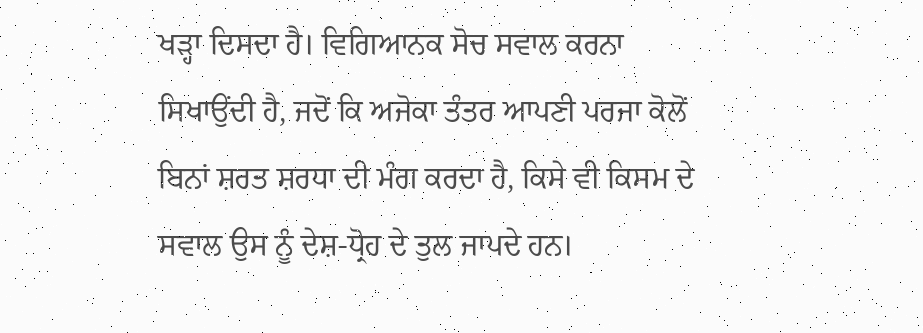ਖੜ੍ਹਾ ਦਿਸਦਾ ਹੈ। ਵਿਗਿਆਨਕ ਸੋਚ ਸਵਾਲ ਕਰਨਾ ਸਿਖਾਉਂਦੀ ਹੈ, ਜਦੋਂ ਕਿ ਅਜੋਕਾ ਤੰਤਰ ਆਪਣੀ ਪਰਜਾ ਕੋਲੋਂ ਬਿਨਾਂ ਸ਼ਰਤ ਸ਼ਰਧਾ ਦੀ ਮੰਗ ਕਰਦਾ ਹੈ, ਕਿਸੇ ਵੀ ਕਿਸਮ ਦੇ ਸਵਾਲ ਉਸ ਨੂੰ ਦੇਸ਼-ਧ੍ਰੋਹ ਦੇ ਤੁਲ ਜਾਪਦੇ ਹਨ।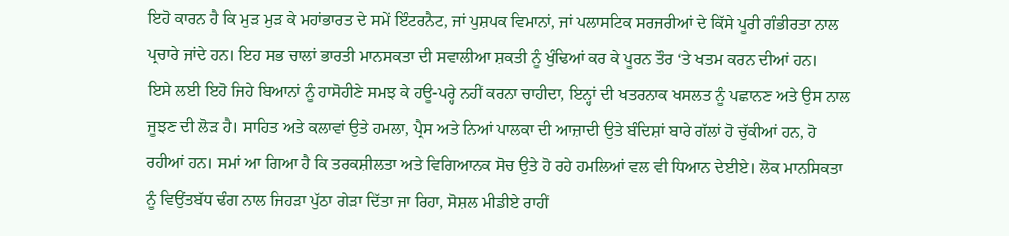ਇਹੋ ਕਾਰਨ ਹੈ ਕਿ ਮੁੜ ਮੁੜ ਕੇ ਮਹਾਂਭਾਰਤ ਦੇ ਸਮੇਂ ਇੰਟਰਨੈਟ, ਜਾਂ ਪੁਸ਼ਪਕ ਵਿਮਾਨਾਂ, ਜਾਂ ਪਲਾਸਟਿਕ ਸਰਜਰੀਆਂ ਦੇ ਕਿੱਸੇ ਪੂਰੀ ਗੰਭੀਰਤਾ ਨਾਲ ਪ੍ਰਚਾਰੇ ਜਾਂਦੇ ਹਨ। ਇਹ ਸਭ ਚਾਲਾਂ ਭਾਰਤੀ ਮਾਨਸਕਤਾ ਦੀ ਸਵਾਲੀਆ ਸ਼ਕਤੀ ਨੂੰ ਖੁੰਢਿਆਂ ਕਰ ਕੇ ਪੂਰਨ ਤੌਰ ‘ਤੇ ਖਤਮ ਕਰਨ ਦੀਆਂ ਹਨ।
ਇਸੇ ਲਈ ਇਹੋ ਜਿਹੇ ਬਿਆਨਾਂ ਨੂੰ ਹਾਸੋਹੀਣੇ ਸਮਝ ਕੇ ਹਊ-ਪਰ੍ਹੇ ਨਹੀਂ ਕਰਨਾ ਚਾਹੀਦਾ, ਇਨ੍ਹਾਂ ਦੀ ਖਤਰਨਾਕ ਖਸਲਤ ਨੂੰ ਪਛਾਨਣ ਅਤੇ ਉਸ ਨਾਲ ਜੂਝਣ ਦੀ ਲੋੜ ਹੈ। ਸਾਹਿਤ ਅਤੇ ਕਲਾਵਾਂ ਉਤੇ ਹਮਲਾ, ਪ੍ਰੈਸ ਅਤੇ ਨਿਆਂ ਪਾਲਕਾ ਦੀ ਆਜ਼ਾਦੀ ਉਤੇ ਬੰਦਿਸ਼ਾਂ ਬਾਰੇ ਗੱਲਾਂ ਹੋ ਚੁੱਕੀਆਂ ਹਨ, ਹੋ ਰਹੀਆਂ ਹਨ। ਸਮਾਂ ਆ ਗਿਆ ਹੈ ਕਿ ਤਰਕਸ਼ੀਲਤਾ ਅਤੇ ਵਿਗਿਆਨਕ ਸੋਚ ਉਤੇ ਹੋ ਰਹੇ ਹਮਲਿਆਂ ਵਲ ਵੀ ਧਿਆਨ ਦੇਈਏ। ਲੋਕ ਮਾਨਸਿਕਤਾ ਨੂੰ ਵਿਉਂਤਬੱਧ ਢੰਗ ਨਾਲ ਜਿਹੜਾ ਪੁੱਠਾ ਗੇੜਾ ਦਿੱਤਾ ਜਾ ਰਿਹਾ, ਸੋਸ਼ਲ ਮੀਡੀਏ ਰਾਹੀਂ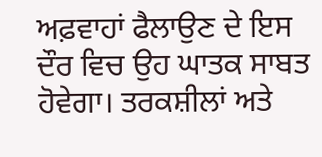ਅਫ਼ਵਾਹਾਂ ਫੈਲਾਉਣ ਦੇ ਇਸ ਦੌਰ ਵਿਚ ਉਹ ਘਾਤਕ ਸਾਬਤ ਹੋਵੇਗਾ। ਤਰਕਸ਼ੀਲਾਂ ਅਤੇ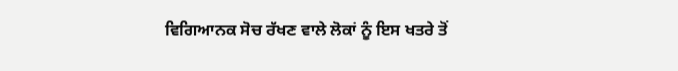ਵਿਗਿਆਨਕ ਸੋਚ ਰੱਖਣ ਵਾਲੇ ਲੋਕਾਂ ਨੂੰ ਇਸ ਖਤਰੇ ਤੋਂ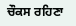ਚੌਕਸ ਰਹਿਣਾ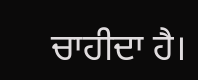ਚਾਹੀਦਾ ਹੈ।